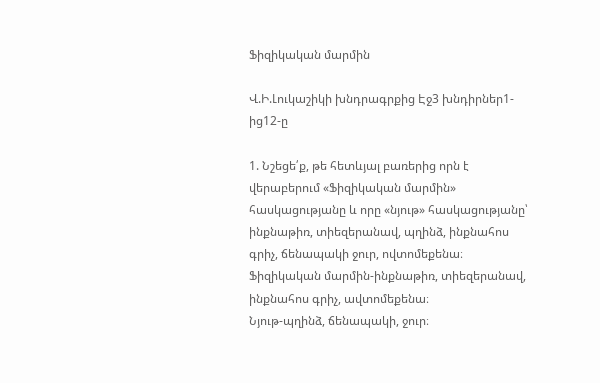Ֆիզիկական մարմին

Վ.Ի.Լուկաշիկի խնդրագրքից Էջ3 խնդիրներ1-ից12-ը

1. Նշեցե՛ք, թե հետևյալ բառերից որն է վերաբերում «Ֆիզիկական մարմին» հասկացությանը և որը «նյութ» հասկացությանը՝ ինքնաթիռ, տիեզերանավ, պղինձ, ինքնահոս գրիչ, ճենապակի ջուր, ովտոմեքենա։
Ֆիզիկական մարմին-ինքնաթիռ, տիեզերանավ, ինքնահոս գրիչ, ավտոմեքենա։
Նյութ-պղինձ, ճենապակի, ջուր։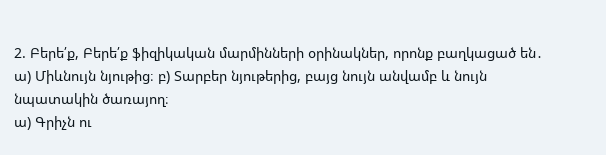2. Բերե՛ք, Բերե՛ք ֆիզիկական մարմինների օրինակներ, որոնք բաղկացած են․
ա) Միևնույն նյութից։ բ) Տարբեր նյութերից, բայց նույն անվամբ և նույն նպատակին ծառայող։
ա) Գրիչն ու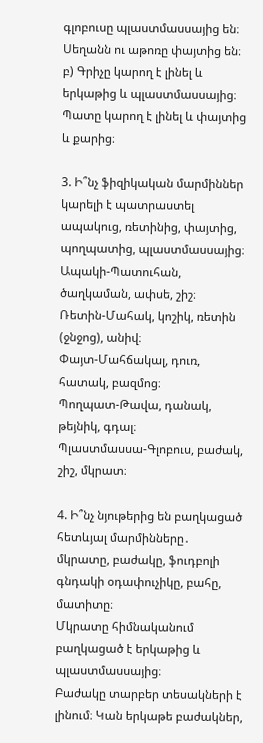գլոբուսը պլաստմասսայից են։ Սեղանն ու աթոռը փայտից են։
բ) Գրիչը կարող է լինել և երկաթից և պլաստմասսայից։ Պատը կարող է լինել և փայտից և քարից։

3. Ի՞նչ ֆիզիկական մարմիններ կարելի է պատրաստել ապակուց, ռետինից, փայտից, պողպատից, պլաստմասսայից։
Ապակի-Պատուհան, ծաղկաման, ափսե, շիշ։
Ռետին-Մահակ, կոշիկ, ռետին (ջնջոց), անիվ։
Փայտ-Մահճակալ, դուռ, հատակ, բազմոց։
Պողպատ-Թավա, դանակ, թեյնիկ, գդալ։
Պլաստմասսա-Գլոբուս, բաժակ, շիշ, մկրատ։

4. Ի՞նչ նյութերից են բաղկացած հետևյալ մարմինները․ մկրատը, բաժակը, ֆուդբոլի գնդակի օդափուչիկը, բահը, մատիտը։
Մկրատը հիմնականում բաղկացած է երկաթից և պլաստմասսայից։
Բաժակը տարբեր տեսակների է լինում։ Կան երկաթե բաժակներ,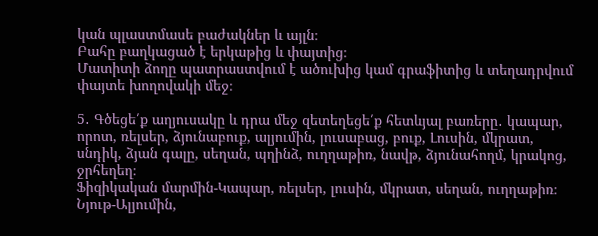կան պլաստմասե բաժակներ և այլն։
Բահը բաղկացած է երկաթից և փայտից։
Մատիտի ձողը պատրաստվում է ածուխից կամ գրաֆիտից և տեղադրվում փայտե խողովակի մեջ։

5․ Գծեցե՛ք աղյուսակը և դրա մեջ զետեղեցե՛ք հետևյալ բառերը․ կապար, որոտ, ռելսեր, ձյունաբուք, ալյումին, լուսաբաց, բուք, Լուսին, մկրատ, սնդիկ, ձյան գալը, սեղան, պղինձ, ուղղաթիռ, նավթ, ձյունահողմ, կրակոց, ջրհեղեղ։
Ֆիզիկական մարմին-Կապար, ռելսեր, լուսին, մկրատ, սեղան, ուղղաթիռ։
Նյութ-Ալյումին,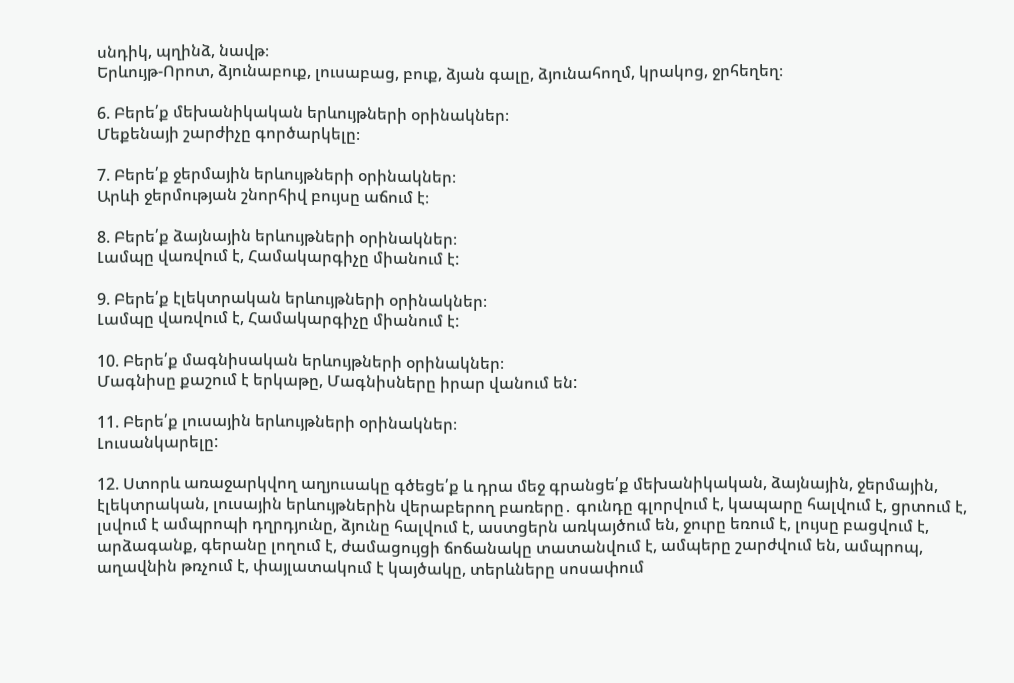սնդիկ, պղինձ, նավթ։
Երևույթ-Որոտ, ձյունաբուք, լուսաբաց, բուք, ձյան գալը, ձյունահողմ, կրակոց, ջրհեղեղ։

6. Բերե՛ք մեխանիկական երևույթների օրինակներ։
Մեքենայի շարժիչը գործարկելը։

7. Բերե՛ք ջերմային երևույթների օրինակներ։
Արևի ջերմության շնորհիվ բույսը աճում է։

8. Բերե՛ք ձայնային երևույթների օրինակներ։
Լամպը վառվում է, Համակարգիչը միանում է:

9. Բերե՛ք էլեկտրական երևույթների օրինակներ։
Լամպը վառվում է, Համակարգիչը միանում է:

10. Բերե՛ք մագնիսական երևույթների օրինակներ։
Մագնիսը քաշում է երկաթը, Մագնիսները իրար վանում են:

11. Բերե՛ք լուսային երևույթների օրինակներ։
Լուսանկարելը:

12. Ստորև առաջարկվող աղյուսակը գծեցե՛ք և դրա մեջ գրանցե՛ք մեխանիկական, ձայնային, ջերմային, էլեկտրական, լուսային երևույթներին վերաբերող բառերը․ գունդը գլորվում է, կապարը հալվում է, ցրտում է, լսվում է ամպրոպի դղրդյունը, ձյունը հալվում է, աստցերն առկայծում են, ջուրը եռում է, լույսը բացվում է, արձագանք, գերանը լողում է, ժամացույցի ճոճանակը տատանվում է, ամպերը շարժվում են, ամպրոպ, աղավնին թռչում է, փայլատակում է կայծակը, տերևները սոսափում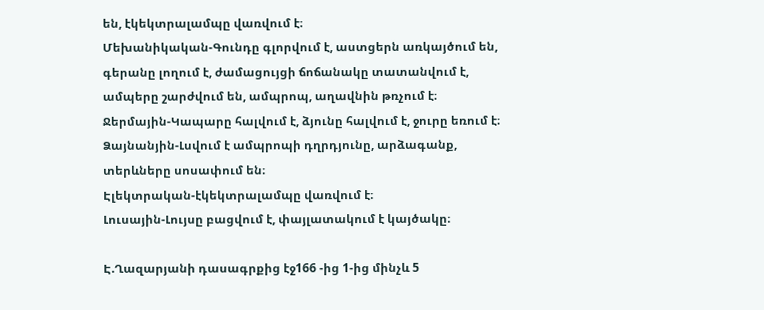են, էկեկտրալամպը վառվում է։
Մեխանիկական-Գունդը գլորվում է, աստցերն առկայծում են, գերանը լողում է, ժամացույցի ճոճանակը տատանվում է, ամպերը շարժվում են, ամպրոպ, աղավնին թռչում է։
Ջերմային-Կապարը հալվում է, ձյունը հալվում է, ջուրը եռում է։
Ձայնանյին-Լսվում է ամպրոպի դղրդյունը, արձագանք, տերևները սոսափում են։
Էլեկտրական-էկեկտրալամպը վառվում է։
Լուսային-Լույսը բացվում է, փայլատակում է կայծակը։

Է.Ղազարյանի դասագրքից էջ166 -ից 1-ից մինչև 5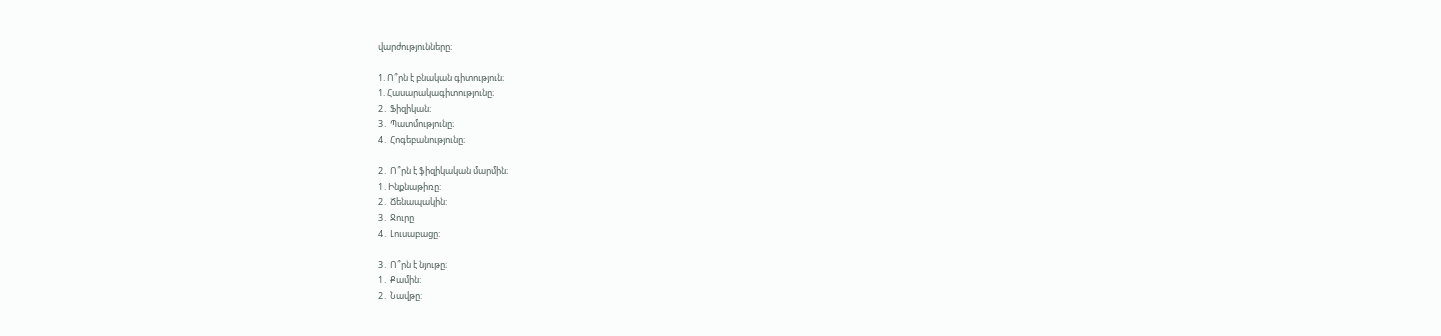վարժությունները։

1. Ո՞րն է բնական գիտություն։
1. Հասարակագիտությունը։
2․ Ֆիզիկան։
3․ Պատմությունը։
4․ Հոգեբանությունը։

2․ Ո՞րն է ֆիզիկական մարմին։
1․Ինքնաթիռը:
2․ Ճենապակին:
3․ Ջուրը
4․ Լուսաբացը:

3․ Ո՞րն է նյութը։
1․ Քամին:
2․ Նավթը: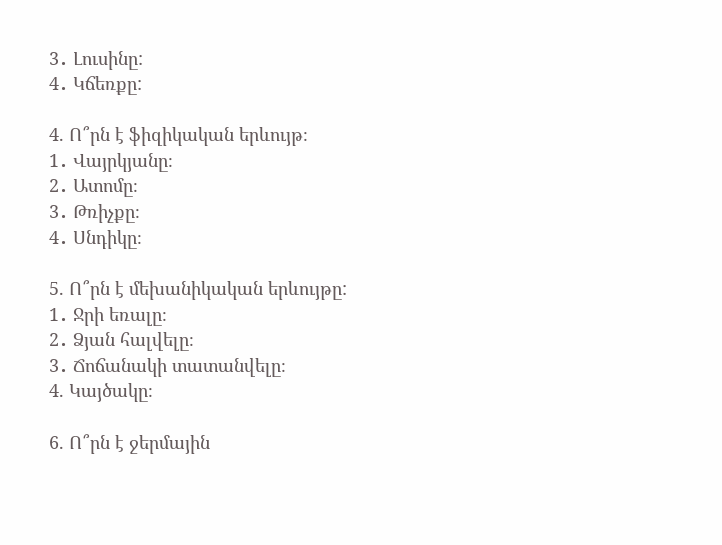3․ Լուսինը:
4․ Կճեռքը:

4. Ո՞րն է ֆիզիկական երևույթ։
1․ Վայրկյանը։
2․ Ատոմը։
3․ Թռիչքը։
4․ Սնդիկը։

5. Ո՞րն է մեխանիկական երևույթը:
1․ Ջրի եռալը։
2․ Ձյան հալվելը։
3․ Ճոճանակի տատանվելը։
4. Կայծակը։

6. Ո՞րն է ջերմային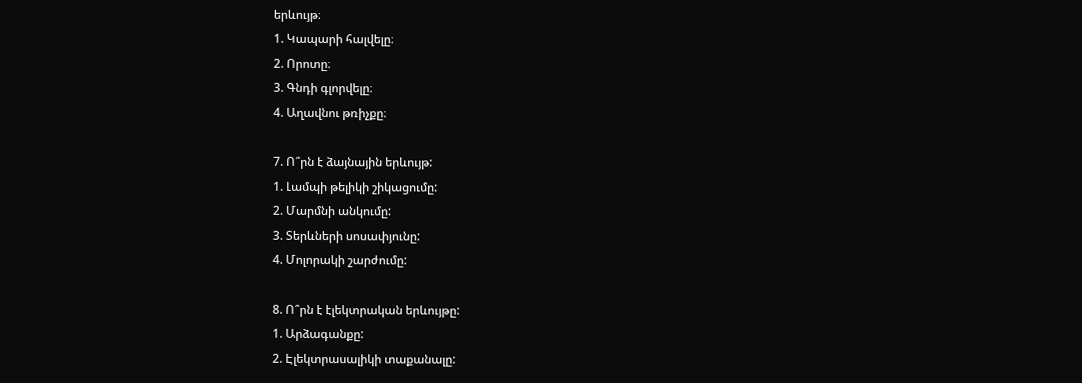երևույթ։
1. Կապարի հալվելը։
2. Որոտը։
3. Գնդի գլորվելը։
4. Աղավնու թռիչքը։

7. Ո՞րն է ձայնային երևույթ:
1. Լամպի թելիկի շիկացումը:
2. Մարմնի անկումը:
3. Տերևների սոսափյունը:
4. Մոլորակի շարժումը:

8. Ո՞րն է էլեկտրական երևույթը:
1. Արձագանքը:
2. Էլեկտրասալիկի տաքանալը: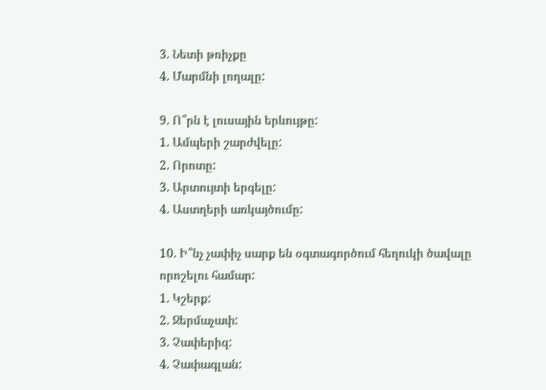3. Նետի թռիչքը
4. Մարմնի լողալը:

9. Ո՞րն է լուսային երևույթը:
1. Ամպերի շարժվելը:
2. Որոտը:
3. Արտույտի երգելը:
4. Աստղերի առկայծումը:

10. Ի՞նչ չափիչ սարք են օգտագործում հեղուկի ծավալը որոշելու համար:
1. Կշերք:
2. Ջերմաչափ:
3. Չափերիզ:
4. Չափագլան: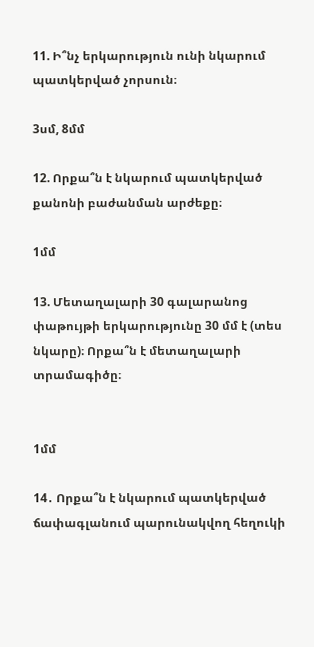11. Ի՞նչ երկարություն ունի նկարում պատկերված չորսուն։

3սմ, 8մմ

12. Որքա՞ն է նկարում պատկերված քանոնի բաժանման արժեքը։

1մմ

13. Մետաղալարի 30 գալարանոց փաթույթի երկարությունը 30 մմ է (տես նկարը)։ Որքա՞ն է մետաղալարի տրամագիծը։


1մմ

14․ Որքա՞ն է նկարում պատկերված ճափագլանում պարունակվող հեղուկի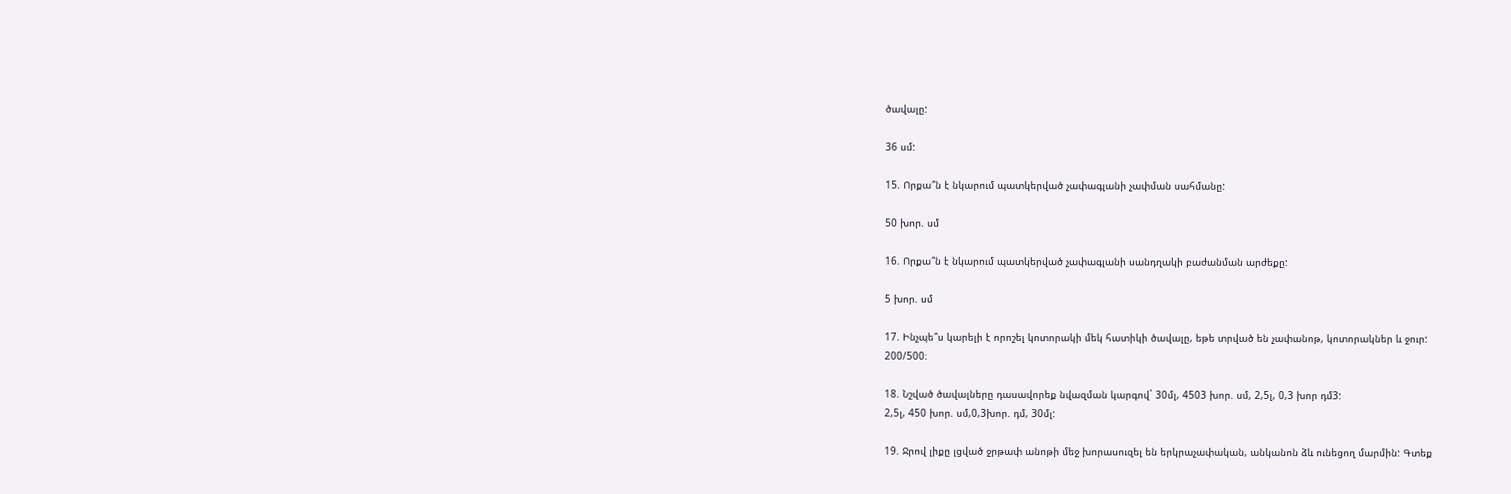ծավալը:

36 սմ:

15. Որքա՞ն է նկարում պատկերված չափագլանի չափման սահմանը:

50 խոր. սմ

16. Որքա՞ն է նկարում պատկերված չափագլանի սանդղակի բաժանման արժեքը:

5 խոր. սմ

17. Ինչպե՞ս կարելի է որոշել կոտորակի մեկ հատիկի ծավալը, եթե տրված են չափանոթ, կոտորակներ և ջուր:
200/500։

18. Նշված ծավալները դասավորեք նվազման կարգով` 30մլ, 4503 խոր. սմ, 2,5լ, 0,3 խոր դմ3:
2,5լ, 450 խոր. սմ,0,3խոր. դմ, 30մլ:

19. Ջրով լիքը լցված ջրթափ անոթի մեջ խորասուզել են երկրաչափական, անկանոն ձև ունեցող մարմին: Գտեք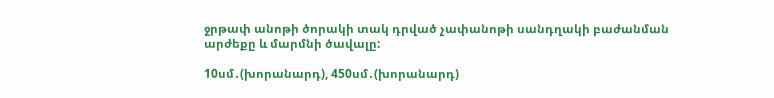ջրթափ անոթի ծորակի տակ դրված չափանոթի սանդղակի բաժանման արժեքը և մարմնի ծավալը:

10սմ․(խորանարդ), 450սմ․(խորանարդ)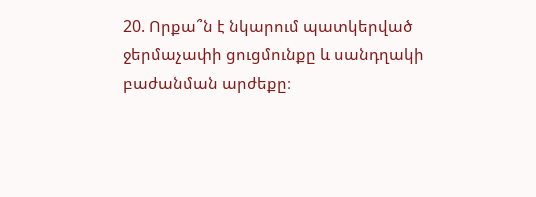20. Որքա՞ն է նկարում պատկերված ջերմաչափի ցուցմունքը և սանդղակի բաժանման արժեքը։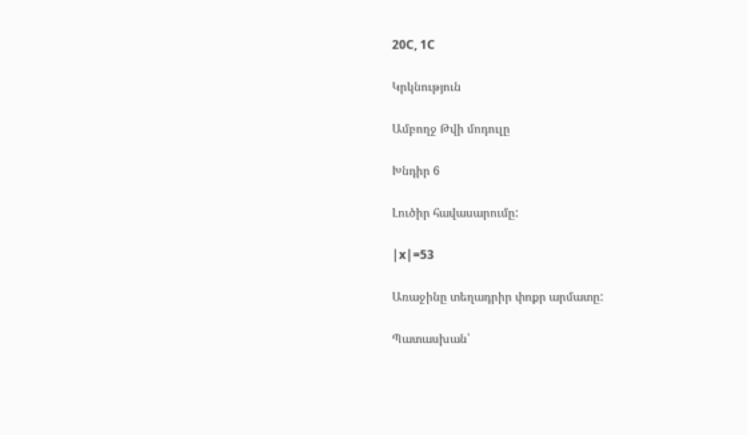20C, 1C

Կրկնություն

Ամբողջ Թվի մոդուլը

Խնդիր 6

Լուծիր հավասարումը:

|x|=53

Առաջինը տեղադրիր փոքր արմատը:

Պատասխան՝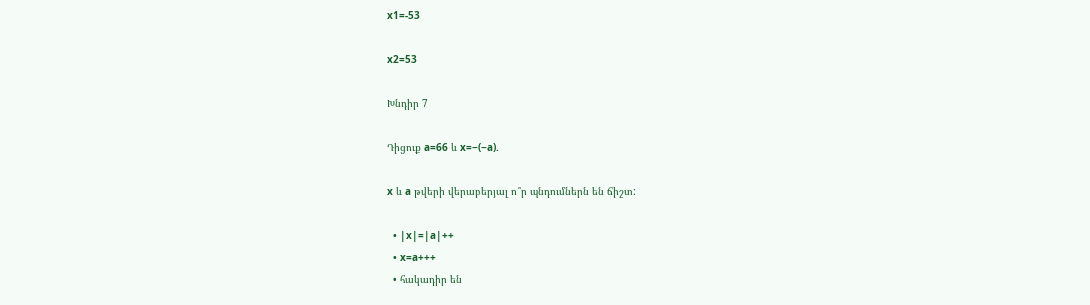x1=-53

x2=53

Խնդիր 7

Դիցուք a=66 և x=−(−a).

x և a թվերի վերաբերյալ ո՞ր պնդումներն են ճիշտ:

  • |x|=|a|++
  • x=a+++
  • հակադիր են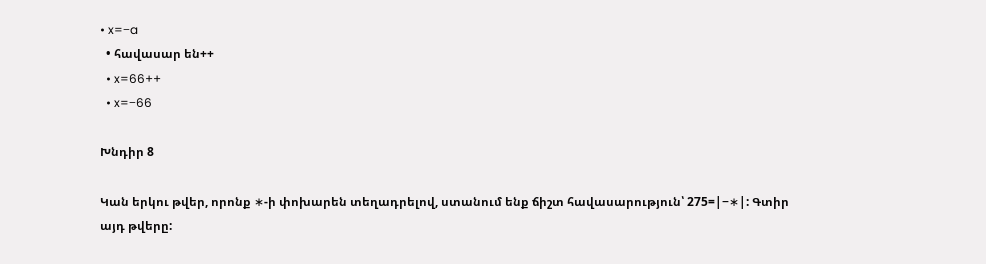• x=−a
  • հավասար են++
  • x=66++
  • x=−66

Խնդիր 8

Կան երկու թվեր, որոնք ∗-ի փոխարեն տեղադրելով, ստանում ենք ճիշտ հավասարություն՝ 275=|−∗|: Գտիր այդ թվերը: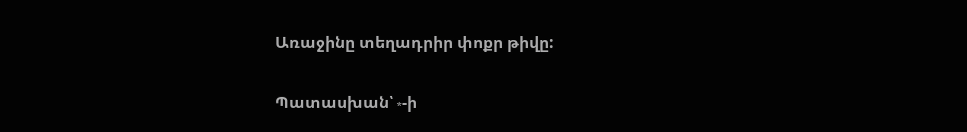Առաջինը տեղադրիր փոքր թիվը:

Պատասխան՝ ∗-ի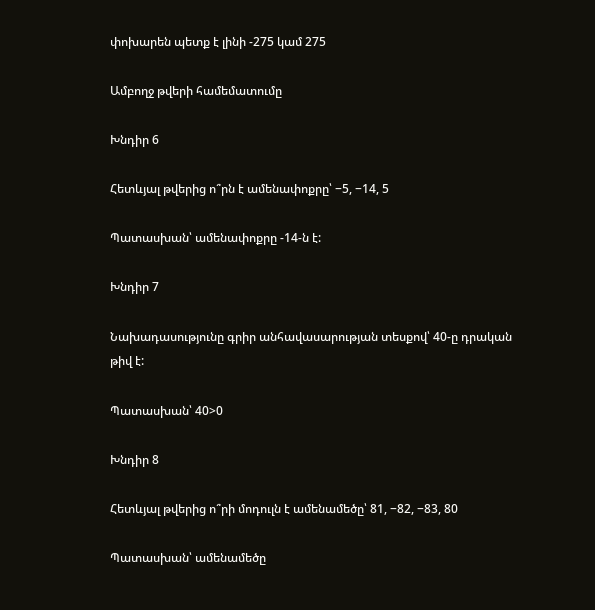փոխարեն պետք է լինի -275 կամ 275

Ամբողջ թվերի համեմատումը

Խնդիր 6

Հետևյալ թվերից ո՞րն է ամենափոքրը՝ −5, −14, 5

Պատասխան՝ ամենափոքրը -14-ն է:

Խնդիր 7

Նախադասությունը գրիր անհավասարության տեսքով՝ 40-ը դրական թիվ է:

Պատասխան՝ 40>0

Խնդիր 8

Հետևյալ թվերից ո՞րի մոդուլն է ամենամեծը՝ 81, −82, −83, 80

Պատասխան՝ ամենամեծը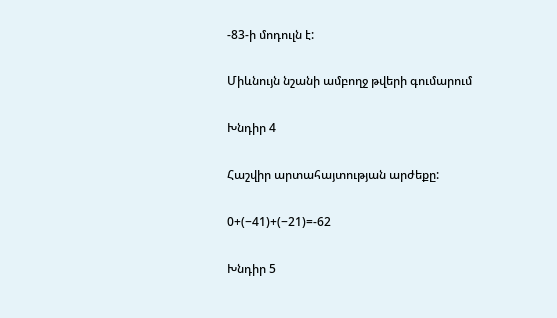-83-ի մոդուլն է:

Միևնույն նշանի ամբողջ թվերի գումարում

Խնդիր 4

Հաշվիր արտահայտության արժեքը:

0+(−41)+(−21)=-62

Խնդիր 5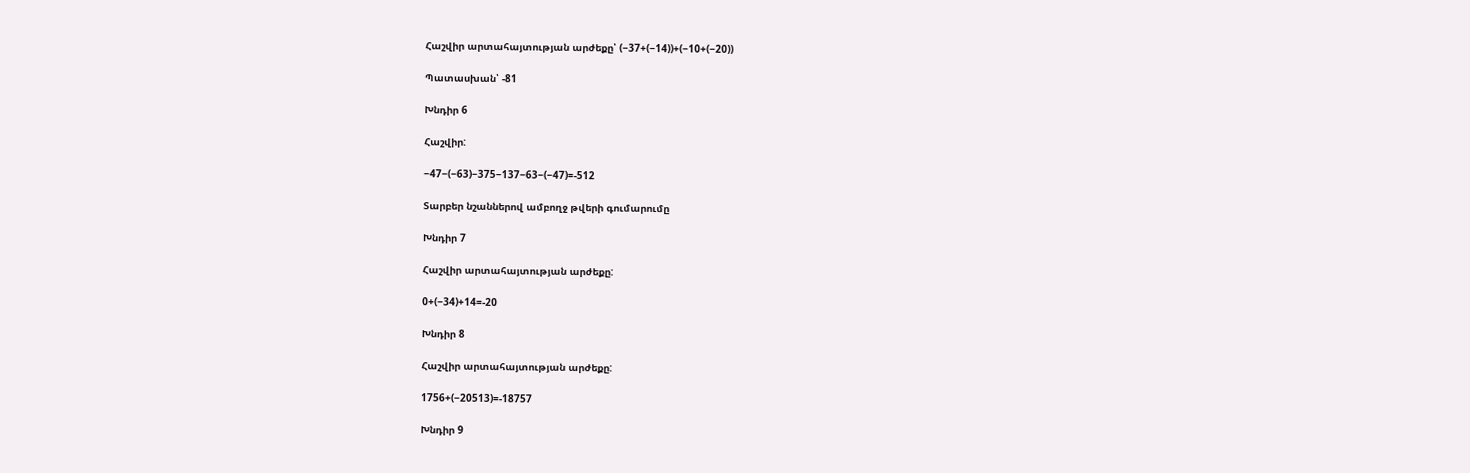Հաշվիր արտահայտության արժեքը՝ (−37+(−14))+(−10+(−20))

Պատասխան՝ -81

Խնդիր 6

Հաշվիր:

−47−(−63)−375−137−63−(−47)=-512

Տարբեր նշաններով ամբողջ թվերի գումարումը

Խնդիր 7

Հաշվիր արտահայտության արժեքը:

0+(−34)+14=-20

Խնդիր 8

Հաշվիր արտահայտության արժեքը:

1756+(−20513)=-18757

Խնդիր 9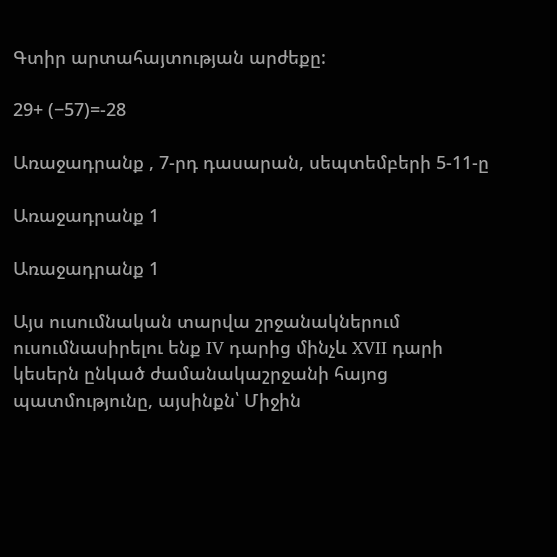Գտիր արտահայտության արժեքը:

29+ (−57)=-28

Առաջադրանք , 7-րդ դասարան, սեպտեմբերի 5-11-ը

Առաջադրանք 1

Առաջադրանք 1

Այս ուսումնական տարվա շրջանակներում ուսումնասիրելու ենք IV դարից մինչև XVII դարի կեսերն ընկած ժամանակաշրջանի հայոց պատմությունը, այսինքն՝ Միջին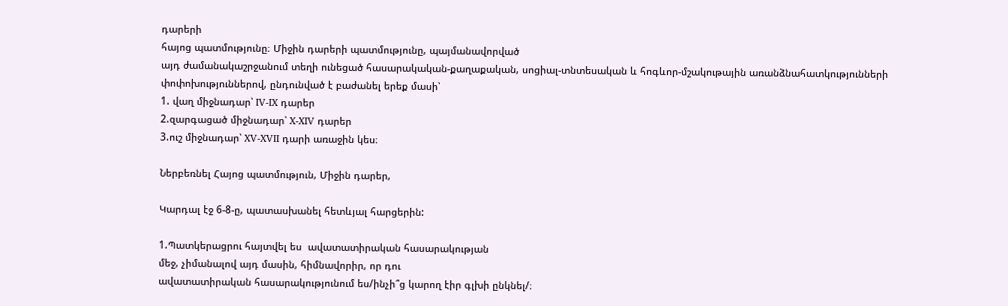դարերի
հայոց պատմությունը։ Միջին դարերի պատմությունը, պայմանավորված
այդ ժամանակաշրջանում տեղի ունեցած հասարակական-քաղաքական, սոցիալ-տնտեսական և հոգևոր-մշակութային առանձնահատկությունների փոփոխություններով, ընդունված է բաժանել երեք մասի՝
1. վաղ միջնադար՝ IV-IX դարեր
2.զարգացած միջնադար՝ X-XIV դարեր
3.ուշ միջնադար՝ XV-XVII դարի առաջին կես։

Ներբեռնել Հայոց պատմություն, Միջին դարեր,

Կարդալ էջ 6-8-ը, պատասխանել հետևյալ հարցերին:

1.Պատկերացրու հայտվել ես  ավատատիրական հասարակության
մեջ, չիմանալով այդ մասին, հիմնավորիր, որ դու
ավատատիրական հասարակությունում ես/ինչի՞ց կարող էիր գլխի ընկնել/։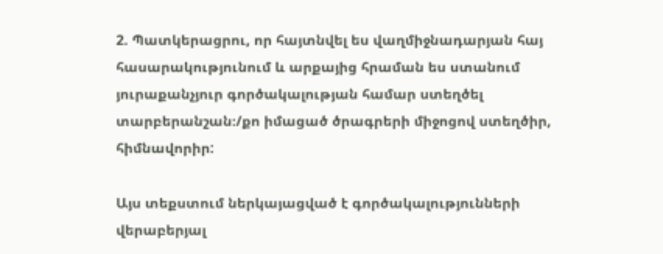2. Պատկերացրու, որ հայտնվել ես վաղմիջնադարյան հայ հասարակությունում և արքայից հրաման ես ստանում յուրաքանչյուր գործակալության համար ստեղծել տարբերանշան։/քո իմացած ծրագրերի միջոցով ստեղծիր, հիմնավորիր:

Այս տեքստում ներկայացված է գործակալությունների վերաբերյալ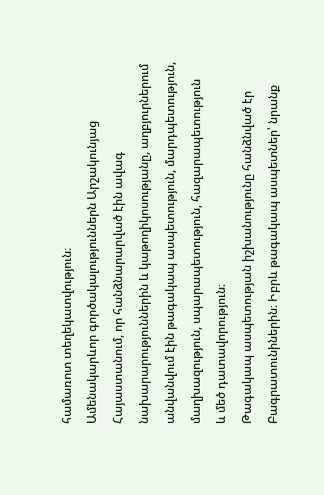համառոտ տեղեկատվություն։
Ամենակարևոր գործակալություններն Արշակունյաց
Հայաստանում, որ հանձնարարված էին ավագ նախարարություններին և կաթողիկոսությանը, աղբյուրներում անվանվում էին թագակապ ասպետություն, մարդպետություն, մաղխազություն, սպարապետություն, հազարապետություն
և մեծ դատավորություն։
Թագակապ ասպետության իշխանությունը հանձնված էր Բագրատունիներին։ Իբրև թագակապ ասպետներ՝ նրանք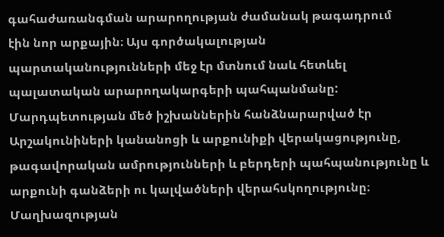գահաժառանգման արարողության ժամանակ թագադրում
էին նոր արքային։ Այս գործակալության պարտականությունների մեջ էր մտնում նաև հետևել պալատական արարողակարգերի պահպանմանը:
Մարդպետության մեծ իշխաններին հանձնարարված էր Արշակունիների կանանոցի և արքունիքի վերակացությունը, թագավորական ամրությունների և բերդերի պահպանությունը և արքունի գանձերի ու կալվածների վերահսկողությունը։
Մաղխազության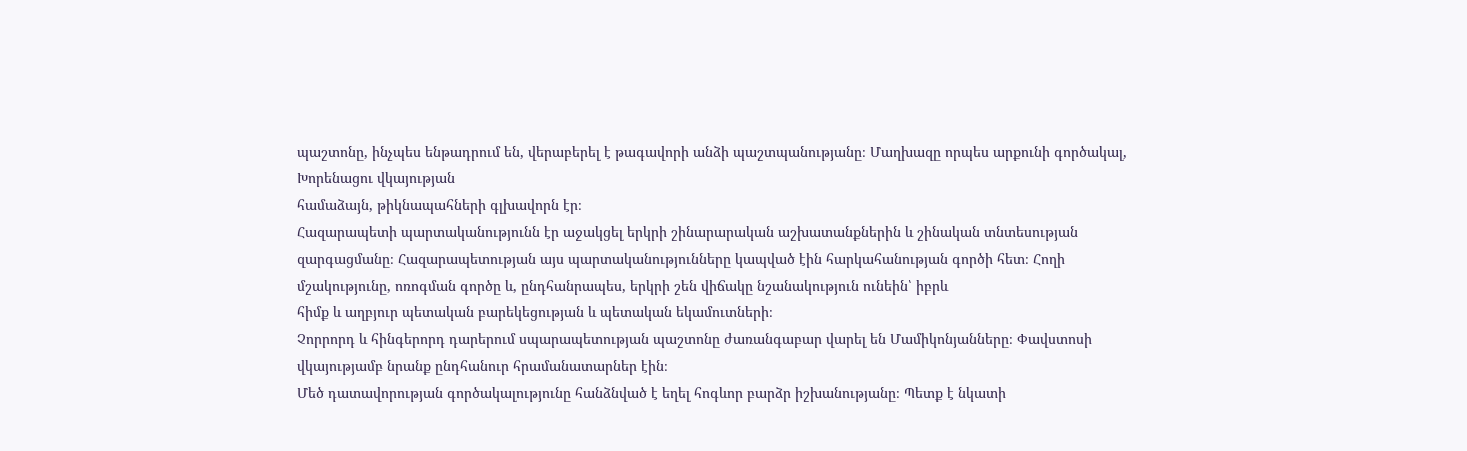պաշտոնը, ինչպես ենթադրում են, վերաբերել է թագավորի անձի պաշտպանությանը։ Մաղխազը որպես արքունի գործակալ, Խորենացու վկայության
համաձայն, թիկնապահների գլխավորն էր։
Հազարապետի պարտականությունն էր աջակցել երկրի շինարարական աշխատանքներին և շինական տնտեսության զարգացմանը։ Հազարապետության այս պարտականությունները կապված էին հարկահանության գործի հետ։ Հողի մշակությունը, ոռոգման գործը և, ընդհանրապես, երկրի շեն վիճակը նշանակություն ունեին՝ իբրև
հիմք և աղբյուր պետական բարեկեցության և պետական եկամուտների։
Չորրորդ և հինգերորդ դարերում սպարապետության պաշտոնը ժառանգաբար վարել են Մամիկոնյանները։ Փավստոսի վկայությամբ նրանք ընդհանուր հրամանատարներ էին։
Մեծ դատավորության գործակալությունը հանձնված է եղել հոգևոր բարձր իշխանությանը։ Պետք է նկատի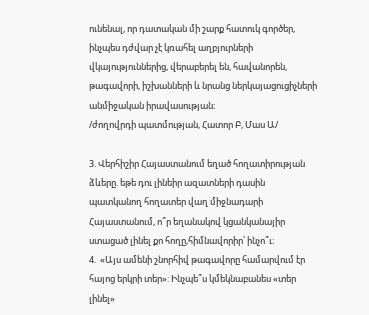ունենալ, որ դատական մի շարք հատուկ գործեր, ինչպես դժվար չէ կռահել աղբյուրների վկայություններից, վերաբերել են, հավանորեն, թագավորի, իշխանների և նրանց ներկայացուցիչների անմիջական իրավասության։
/ժողովրդի պատմության, Հատոր Բ, Մաս Ա/

3. Վերհիշիր Հայաստանում եղած հողատիրության ձևերը. եթե դու լինեիր ազատների դասին պատկանող հողատեր վաղ միջնադարի Հայաստանում, ո՞ր եղանակով կցանկանայիր ստացած լինել քո հողը,հիմնավորիր՝ ինչո՞ւ։
4.  «Այս ամենի շնորհիվ թագավորը համարվում էր հայոց երկրի տեր»: Ինչպե՞ս կմեկնաբանես «տեր լինել»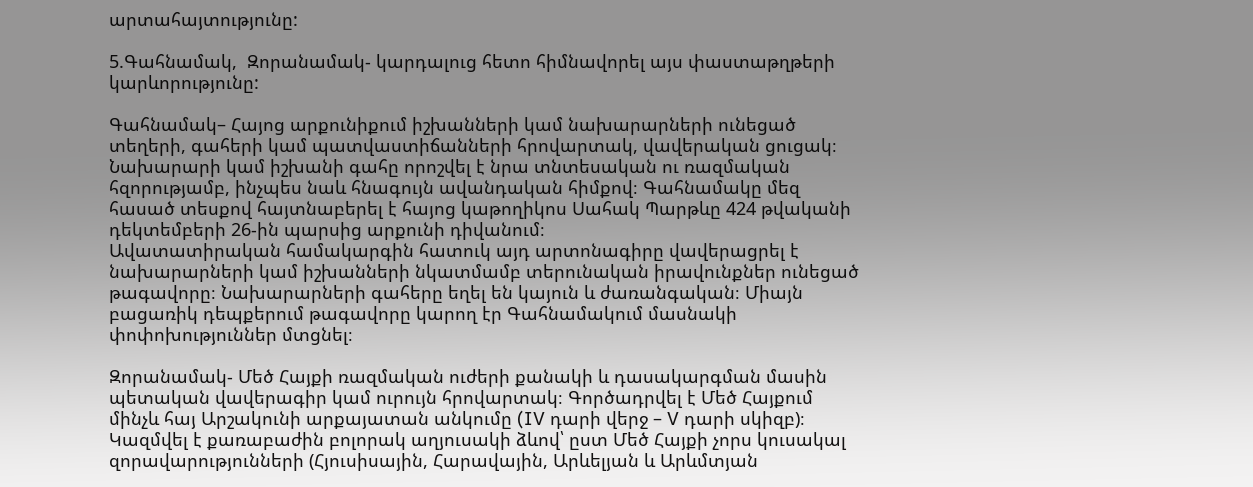արտահայտությունը:

5.Գահնամակ,  Զորանամակ- կարդալուց հետո հիմնավորել այս փաստաթղթերի կարևորությունը:

Գահնամակ– Հայոց արքունիքում իշխանների կամ նախարարների ունեցած տեղերի, գահերի կամ պատվաստիճանների հրովարտակ, վավերական ցուցակ։ Նախարարի կամ իշխանի գահը որոշվել է նրա տնտեսական ու ռազմական հզորությամբ, ինչպես նաև հնագույն ավանդական հիմքով։ Գահնամակը մեզ հասած տեսքով հայտնաբերել է հայոց կաթողիկոս Սահակ Պարթևը 424 թվականի դեկտեմբերի 26-ին պարսից արքունի դիվանում։
Ավատատիրական համակարգին հատուկ այդ արտոնագիրը վավերացրել է նախարարների կամ իշխանների նկատմամբ տերունական իրավունքներ ունեցած թագավորը։ Նախարարների գահերը եղել են կայուն և ժառանգական։ Միայն բացառիկ դեպքերում թագավորը կարող էր Գահնամակում մասնակի փոփոխություններ մտցնել։

Զորանամակ- Մեծ Հայքի ռազմական ուժերի քանակի և դասակարգման մասին պետական վավերագիր կամ ուրույն հրովարտակ։ Գործադրվել է Մեծ Հայքում մինչև հայ Արշակունի արքայատան անկումը (IV դարի վերջ – V դարի սկիզբ)։ Կազմվել է քառաբաժին բոլորակ աղյուսակի ձևով՝ ըստ Մեծ Հայքի չորս կուսակալ զորավարությունների (Հյուսիսային, Հարավային, Արևելյան և Արևմտյան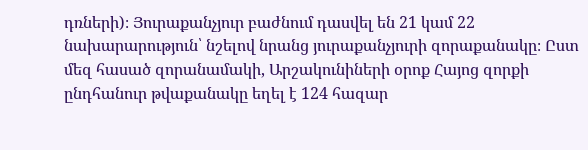դռների)։ Յուրաքանչյուր բաժնում դասվել են 21 կամ 22 նախարարություն՝ նշելով նրանց յուրաքանչյուրի զորաքանակը։ Ըստ մեզ հասած զորանամակի, Արշակունիների օրոք Հայոց զորքի ընդհանուր թվաքանակը եղել է 124 հազար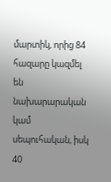մարտիկ, որից 84 հազարը կազմել են նախարարական կամ սեպուհական, իսկ 40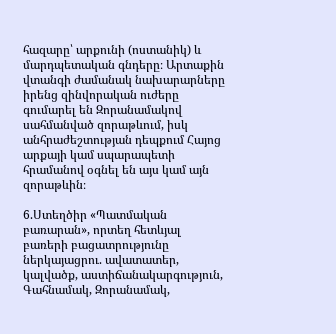հազարը՝ արքունի (ոստանիկ) և մարդպետական գնդերը։ Արտաքին վտանգի ժամանակ նախարարները իրենց զինվորական ուժերը գումարել են Զորանամակով սահմանված զորաթևում, իսկ անհրաժեշտության դեպքում Հայոց արքայի կամ սպարապետի հրամանով օգնել են այս կամ այն զորաթևին։

6.Ստեղծիր «Պատմական բառարան», որտեղ հետևյալ բառերի բացատրությունը ներկայացրու. ավատատեր, կալվածք, աստիճանակարգություն, Գահնամակ, Զորանամակ,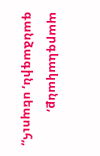պարգևականք, գանձագին, սեպուհ,,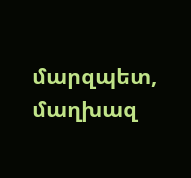մարզպետ, մաղխազ